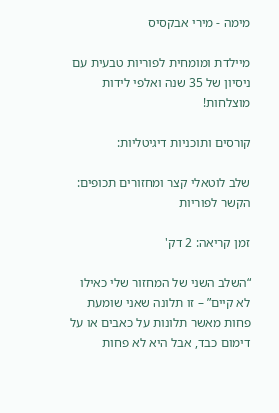מימה - מירי אבקסיס

מיילדת ומומחית לפוריות טבעית עם ניסיון של 35 שנה ואלפי לידות מוצלחות!

קורסים ותוכניות דיגיטליות:

שלב לוטאלי קצר ומחזורים תכופים: הקשר לפוריות

זמן קריאה: 2 דק'

“השלב השני של המחזור שלי כאילו לא קיים” – זו תלונה שאני שומעת פחות מאשר תלונות על כאבים או על דימום כבד, אבל היא לא פחות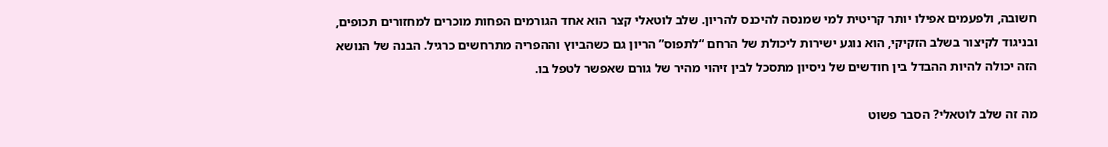חשובה, ולפעמים אפילו יותר קריטית למי שמנסה להיכנס להריון. שלב לוטאלי קצר הוא אחד הגורמים הפחות מוכרים למחזורים תכופים, ובניגוד לקיצור בשלב הזקיקי, הוא נוגע ישירות ליכולת של הרחם “לתפוס” הריון גם כשהביוץ וההפריה מתרחשים כרגיל. הבנה של הנושא הזה יכולה להיות ההבדל בין חודשים של ניסיון מתסכל לבין זיהוי מהיר של גורם שאפשר לטפל בו.

מה זה שלב לוטאלי? הסבר פשוט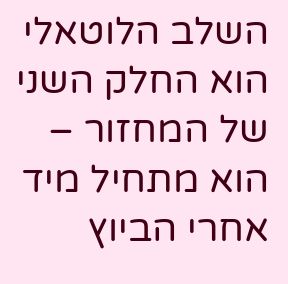השלב הלוטאלי הוא החלק השני של המחזור – הוא מתחיל מיד אחרי הביוץ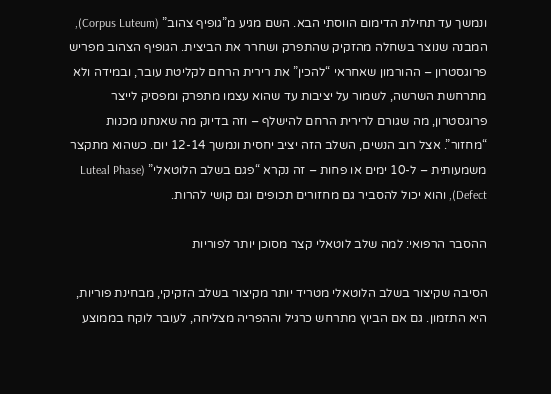ונמשך עד תחילת הדימום הווסתי הבא. השם מגיע מ”גופיף צהוב” (Corpus Luteum), המבנה שנוצר בשחלה מהזקיק שהתפרק ושחרר את הביצית. הגופיף הצהוב מפריש פרוגסטרון – ההורמון שאחראי “להכין” את רירית הרחם לקליטת עובר, ובמידה ולא מתרחשת השרשה, לשמור על יציבות עד שהוא עצמו מתפרק ומפסיק לייצר פרוגסטרון, מה שגורם לרירית הרחם להישלף – וזה בדיוק מה שאנחנו מכנות “מחזור”. אצל רוב הנשים, השלב הזה יציב יחסית ונמשך 12-14 יום. כשהוא מתקצר משמעותית – ל-10 ימים או פחות – זה נקרא “פגם בשלב הלוטאלי” (Luteal Phase Defect), והוא יכול להסביר גם מחזורים תכופים וגם קושי להרות.

ההסבר הרפואי: למה שלב לוטאלי קצר מסוכן יותר לפוריות

הסיבה שקיצור בשלב הלוטאלי מטריד יותר מקיצור בשלב הזקיקי, מבחינת פוריות, היא התזמון. גם אם הביוץ מתרחש כרגיל וההפריה מצליחה, לעובר לוקח בממוצע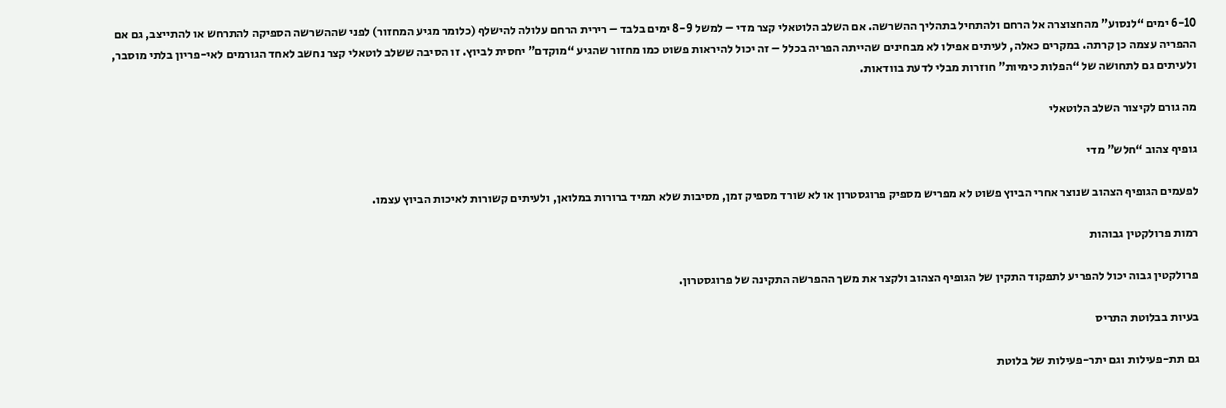6-10 ימים “לנסוע” מהחצוצרה אל הרחם ולהתחיל בתהליך ההשרשה. אם השלב הלוטאלי קצר מדי – למשל 8-9 ימים בלבד – רירית הרחם עלולה להישלף (כלומר מגיע המחזור) לפני שההשרשה הספיקה להתרחש או להתייצב, גם אם ההפריה עצמה כן קרתה. במקרים כאלה, לעיתים אפילו לא מבחינים שהייתה הפריה בכלל – זה יכול להיראות פשוט כמו מחזור שהגיע “מוקדם” יחסית לביוץ. זו הסיבה ששלב לוטאלי קצר נחשב לאחד הגורמים לאי-פריון בלתי מוסבר, ולעיתים גם לתחושה של “הפלות כימיות” חוזרות מבלי לדעת בוודאות.

מה גורם לקיצור השלב הלוטאלי

גופיף צהוב “חלש” מדי

לפעמים הגופיף הצהוב שנוצר אחרי הביוץ פשוט לא מפריש מספיק פרוגסטרון או לא שורד מספיק זמן, מסיבות שלא תמיד ברורות במלואן, ולעיתים קשורות לאיכות הביוץ עצמו.

רמות פרולקטין גבוהות

פרולקטין גבוה יכול להפריע לתפקוד התקין של הגופיף הצהוב ולקצר את משך ההפרשה התקינה של פרוגסטרון.

בעיות בבלוטת התריס

גם תת-פעילות וגם יתר-פעילות של בלוטת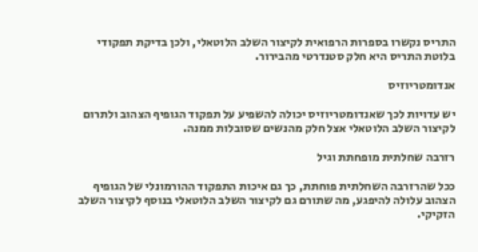התריס נקשרו בספרות הרפואית לקיצור השלב הלוטאלי, ולכן בדיקת תפקודי בלוטת התריס היא חלק סטנדרטי מהבירור.

אנדומטריוזיס

יש עדויות לכך שאנדומטריוזיס יכולה להשפיע על תפקוד הגופיף הצהוב ולתרום לקיצור השלב הלוטאלי אצל חלק מהנשים שסובלות ממנה.

רזרבה שחלתית מופחתת וגיל

ככל שהרזרבה השחלתית פוחתת, כך גם איכות התפקוד ההורמונלי של הגופיף הצהוב עלולה להיפגע, מה שתורם גם לקיצור השלב הלוטאלי בנוסף לקיצור השלב הזקיקי.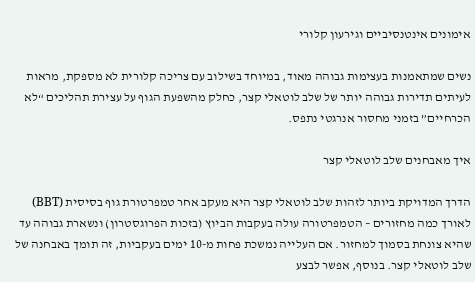אימונים אינטנסיביים וגירעון קלורי

נשים שמתאמנות בעצימות גבוהה מאוד, במיוחד בשילוב עם צריכה קלורית לא מספקת, מראות לעיתים תדירות גבוהה יותר של שלב לוטאלי קצר, כחלק מהשפעת הגוף על עצירת תהליכים “לא הכרחיים” בזמני מחסור אנרגטי נתפס.

איך מאבחנים שלב לוטאלי קצר

הדרך המדויקת ביותר לזהות שלב לוטאלי קצר היא מעקב אחר טמפרטורת גוף בסיסית (BBT) לאורך כמה מחזורים – הטמפרטורה עולה בעקבות הביוץ (בזכות הפרוגסטרון) ונשארת גבוהה עד שהיא צונחת בסמוך למחזור. אם העלייה נמשכת פחות מ-10 ימים בעקביות, זה תומך באבחנה של שלב לוטאלי קצר. בנוסף, אפשר לבצע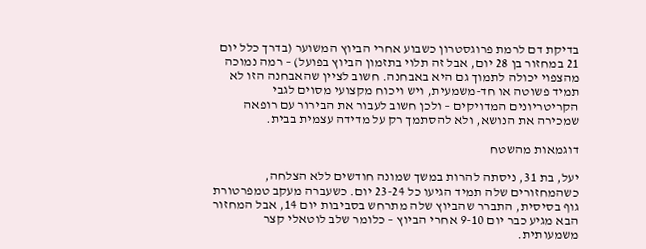בדיקת דם לרמת פרוגסטרון כשבוע אחרי הביוץ המשוער (בדרך כלל יום 21 במחזור בן 28 יום, אבל זה תלוי בתזמון הביוץ בפועל) – רמה נמוכה מהצפוי יכולה לתמוך גם היא באבחנה. חשוב לציין שהאבחנה הזו לא תמיד פשוטה או חד-משמעית, ויש ויכוח מקצועי מסוים לגבי הקריטריונים המדויקים – ולכן חשוב לעבור את הבירור עם רופאה שמכירה את הנושא, ולא להסתמך רק על מדידה עצמית בבית.

דוגמאות מהשטח

יעל, בת 31, ניסתה להרות במשך שמונה חודשים ללא הצלחה, כשהמחזורים שלה תמיד הגיעו כל 23-24 יום. כשעברה מעקב טמפרטורת גוף בסיסית, התברר שהביוץ שלה מתרחש בסביבות יום 14, אבל המחזור הבא מגיע כבר יום 9-10 אחרי הביוץ – כלומר שלב לוטאלי קצר משמעותית.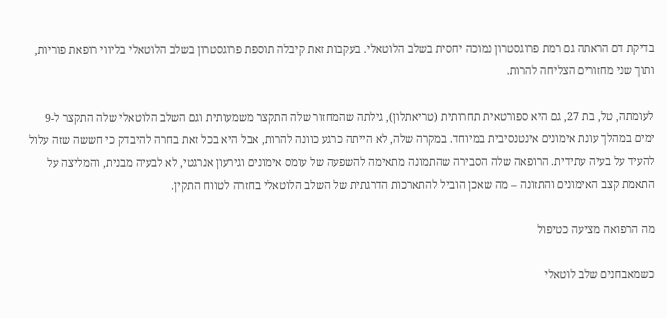בדיקת דם הראתה גם רמת פרוגסטרון נמוכה יחסית בשלב הלוטאלי. בעקבות זאת קיבלה תוספת פרוגסטרון בשלב הלוטאלי בליווי רופאת פוריות, ותוך שני מחזורים הצליחה להרות.

לעומתה, טל, בת 27, גם היא ספורטאית תחרותית (טריאתלון), גילתה שהמחזור שלה התקצר משמעותית וגם השלב הלוטאלי שלה התקצר ל-9 ימים במהלך עונת אימונים אינטנסיבית במיוחד. במקרה שלה, לא הייתה כרגע כוונה להרות, אבל היא בכל זאת בחרה להיבדק כי חששה שזה עלול להעיד על בעיה עתידית. הרופאה שלה הסבירה שהתמונה מתאימה להשפעה של עומס אימונים וגירעון אנרגטי, לא לבעיה מבנית, והמליצה על התאמת קצב האימונים והתזונה – מה שאכן הוביל להתארכות הדרגתית של השלב הלוטאלי בחזרה לטווח התקין.

מה הרפואה מציעה כטיפול

כשמאבחנים שלב לוטאלי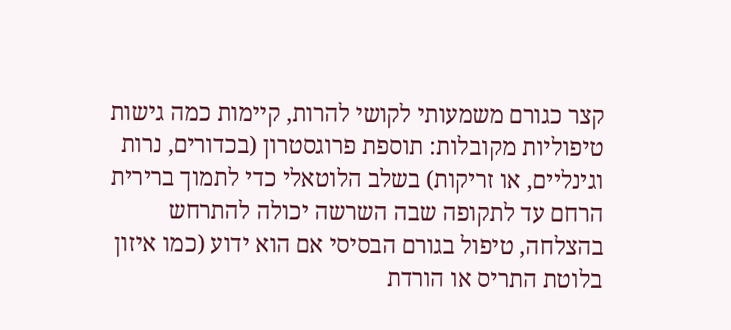קצר כגורם משמעותי לקושי להרות, קיימות כמה גישות טיפוליות מקובלות: תוספת פרוגסטרון (בכדורים, נרות וגינליים, או זריקות) בשלב הלוטאלי כדי לתמוך ברירית הרחם עד לתקופה שבה השרשה יכולה להתרחש בהצלחה, טיפול בגורם הבסיסי אם הוא ידוע (כמו איזון בלוטת התריס או הורדת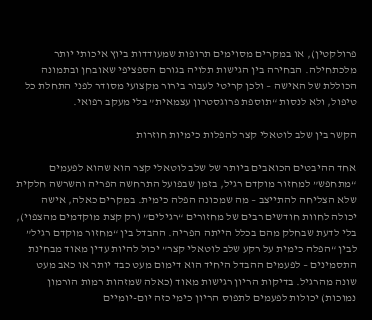פרולקטין), או במקרים מסוימים תרופות שמעודדות ביוץ איכותי יותר מלכתחילה. הבחירה בין הגישות תלויה בגורם הספציפי שאובחן ובתמונה הכוללת של האישה – ולכן קריטי לעבור בירור מקצועי מסודר לפני התחלת כל טיפול, ולא לנסות “תוספת פרוגסטרון עצמאית” בלי מעקב רפואי.

הקשר בין שלב לוטאלי קצר להפלות כימיות חוזרות

אחד ההיבטים הכואבים ביותר של שלב לוטאלי קצר הוא שהוא לפעמים “מתחפש” למחזור מוקדם רגיל, בזמן שבפועל התרחשה הפריה והשרשה חלקית שלא הצליחה להתייצב – מה שמכונה הפלה כימית. במקרים כאלה, אישה יכולה לחוות חודשים רבים של מחזורים “רגילים” (רק קצת מוקדמים מהצפוי), בלי לדעת שבחלק מהם בכלל הייתה הפריה. ההבדל בין “מחזור מוקדם רגיל” לבין “הפלה כימית על רקע שלב לוטאלי קצר” יכול להיות עדין מאוד מבחינת התסמינים – לפעמים ההבדל היחיד הוא דימום מעט כבד יותר או כאב מעט שונה מהרגיל. בדיקות הריון רגישות מאוד (כאלה שמזהות רמות הורמון נמוכות) יכולות לפעמים לתפוס הריון כימי כזה יום-יומיים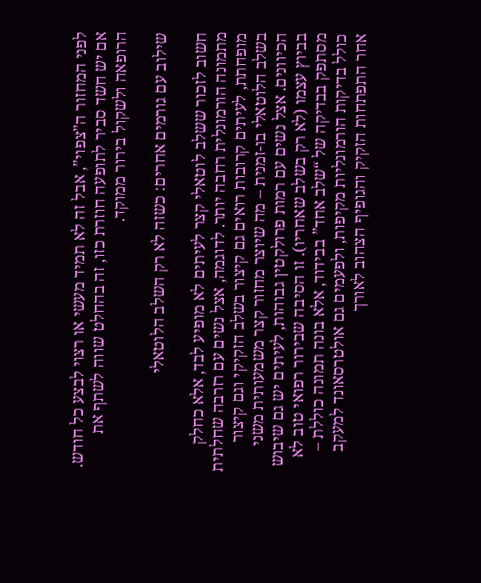לפני המחזור ה”צפוי”, אבל זה לא תמיד מעשי או רצוי לבצע כל חודש. אם יש חשד סביר לתופעה חוזרת כזו, זה בהחלט שווה לשתף את הרופאה ולשקול בירור ממוקד.

שילוב עם גורמים אחרים: כשזה לא רק השלב הלוטאלי

חשוב לזכור ששלב לוטאלי קצר לעיתים לא מופיע לבד, אלא כחלק מתמונה הורמונלית רחבה יותר. לדוגמה, אצל נשים עם רזרבה שחלתית מופחתת, לעיתים קרובות רואים גם קיצור בשלב הזקיקי וגם קיצור בשלב הלוטאלי בו-זמנית – מה שיוצר מחזור קצר משמעותית משני הכיוונים. אצל נשים עם רמות פרולקטין גבוהות, לעיתים יש גם שיבוש בביוץ עצמו (לא רק בשלב שאחריו). זו הסיבה שבירור רפואי טוב לא מסתפק בבדיקה של “שלב אחד” בבידוד, אלא בונה תמונה כוללת – כולל בדיקות הורמונליות מקיפות, ולפעמים גם אולטרסאונד למעקב אחר התפתחות הזקיק והגופיף הצהוב לאורך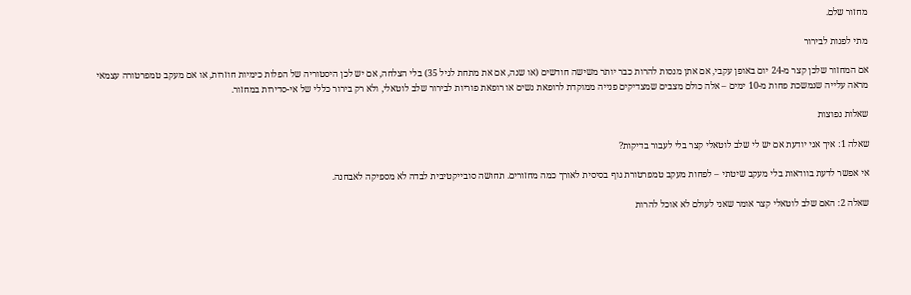מחזור שלם.

מתי לפנות לבירור

אם המחזור שלכן קצר מ-24 יום באופן עקבי, אם אתן מנסות להרות כבר יותר משישה חודשים (או שנה, אם את מתחת לגיל 35) בלי הצלחה, אם יש לכן היסטוריה של הפלות כימיות חוזרות, או אם מעקב טמפרטורה עצמאי מראה עלייה שנמשכת פחות מ-10 ימים – אלה כולם מצבים שמצדיקים פנייה ממוקדת לרופאת נשים או רופאת פוריות לבירור שלב לוטאלי, ולא רק בירור כללי של אי-סדירות במחזור.

שאלות נפוצות

שאלה 1: איך אני יודעת אם יש לי שלב לוטאלי קצר בלי לעבור בדיקות?

אי אפשר לדעת בוודאות בלי מעקב שיטתי – לפחות מעקב טמפרטורת גוף בסיסית לאורך כמה מחזורים. תחושה סובייקטיבית לבדה לא מספיקה לאבחנה.

שאלה 2: האם שלב לוטאלי קצר אומר שאני לעולם לא אוכל להרות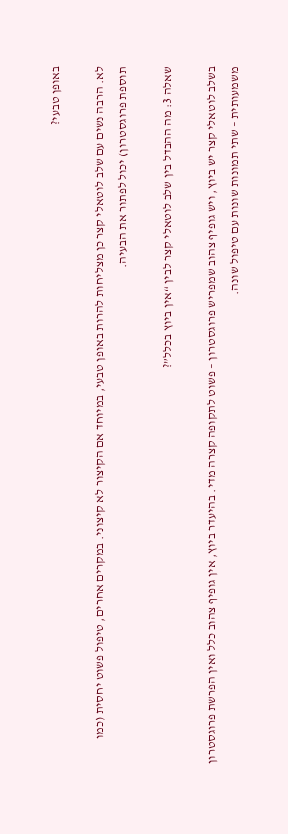באופן טבעי?

לא. הרבה נשים עם שלב לוטאלי קצר כן מצליחות להרות באופן טבעי, במיוחד אם הקיצור לא קיצוני. במקרים אחרים, טיפול פשוט יחסית (כמו תוספת פרוגסטרון) יכול לפתור את הבעיה.

שאלה 3: מה ההבדל בין שלב לוטאלי קצר לבין “אין ביוץ בכלל”?

בשלב לוטאלי קצר יש ביוץ, ויש גופיף צהוב שמפריש פרוגסטרון – פשוט לתקופה קצרה מדי. בהיעדר ביוץ, אין גופיף צהוב כלל ואין הפרשת פרוגסטרון משמעותית – שתי תמונות שונות עם טיפול שונה.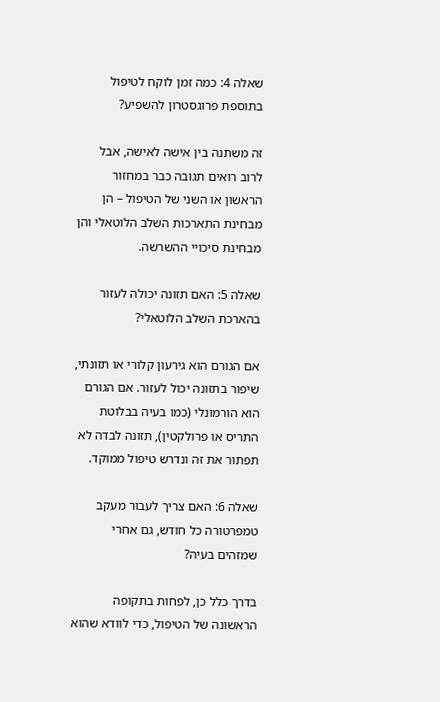שאלה 4: כמה זמן לוקח לטיפול בתוספת פרוגסטרון להשפיע?

זה משתנה בין אישה לאישה, אבל לרוב רואים תגובה כבר במחזור הראשון או השני של הטיפול – הן מבחינת התארכות השלב הלוטאלי והן מבחינת סיכויי ההשרשה.

שאלה 5: האם תזונה יכולה לעזור בהארכת השלב הלוטאלי?

אם הגורם הוא גירעון קלורי או תזונתי, שיפור בתזונה יכול לעזור. אם הגורם הוא הורמונלי (כמו בעיה בבלוטת התריס או פרולקטין), תזונה לבדה לא תפתור את זה ונדרש טיפול ממוקד.

שאלה 6: האם צריך לעבור מעקב טמפרטורה כל חודש, גם אחרי שמזהים בעיה?

בדרך כלל כן, לפחות בתקופה הראשונה של הטיפול, כדי לוודא שהוא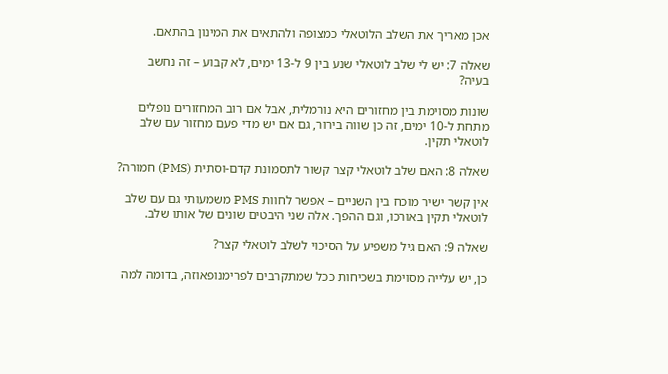אכן מאריך את השלב הלוטאלי כמצופה ולהתאים את המינון בהתאם.

שאלה 7: יש לי שלב לוטאלי שנע בין 9 ל-13 ימים, לא קבוע – זה נחשב בעיה?

שונות מסוימת בין מחזורים היא נורמלית, אבל אם רוב המחזורים נופלים מתחת ל-10 ימים, זה כן שווה בירור, גם אם יש מדי פעם מחזור עם שלב לוטאלי תקין.

שאלה 8: האם שלב לוטאלי קצר קשור לתסמונת קדם-וסתית (PMS) חמורה?

אין קשר ישיר מוכח בין השניים – אפשר לחוות PMS משמעותי גם עם שלב לוטאלי תקין באורכו, וגם ההפך. אלה שני היבטים שונים של אותו שלב.

שאלה 9: האם גיל משפיע על הסיכוי לשלב לוטאלי קצר?

כן, יש עלייה מסוימת בשכיחות ככל שמתקרבים לפרימנופאוזה, בדומה למה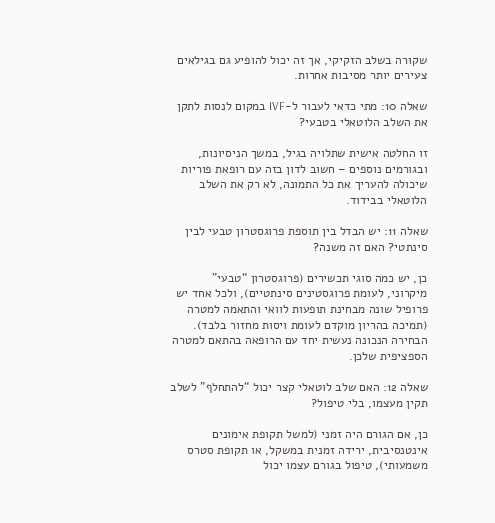שקורה בשלב הזקיקי, אך זה יכול להופיע גם בגילאים צעירים יותר מסיבות אחרות.

שאלה 10: מתי כדאי לעבור ל-IVF במקום לנסות לתקן את השלב הלוטאלי בטבעי?

זו החלטה אישית שתלויה בגיל, במשך הניסיונות, ובגורמים נוספים – חשוב לדון בזה עם רופאת פוריות שיכולה להעריך את כל התמונה, לא רק את השלב הלוטאלי בבידוד.

שאלה 11: יש הבדל בין תוספת פרוגסטרון טבעי לבין סינתטי? האם זה משנה?

כן, יש כמה סוגי תכשירים (פרוגסטרון “טבעי” מיקרוני, לעומת פרוגסטינים סינתטיים), ולכל אחד יש פרופיל שונה מבחינת תופעות לוואי והתאמה למטרה (תמיכה בהריון מוקדם לעומת ויסות מחזור בלבד). הבחירה הנכונה נעשית יחד עם הרופאה בהתאם למטרה הספציפית שלכן.

שאלה 12: האם שלב לוטאלי קצר יכול “להתחלף” לשלב תקין מעצמו, בלי טיפול?

כן, אם הגורם היה זמני (למשל תקופת אימונים אינטנסיבית, ירידה זמנית במשקל, או תקופת סטרס משמעותי), טיפול בגורם עצמו יכול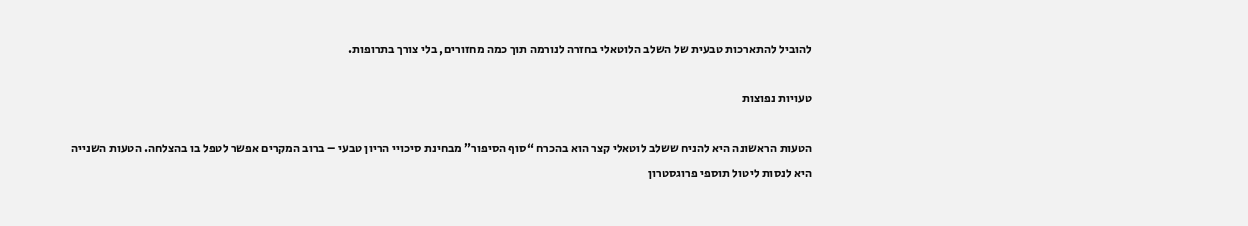להוביל להתארכות טבעית של השלב הלוטאלי בחזרה לנורמה תוך כמה מחזורים, בלי צורך בתרופות.

טעויות נפוצות

הטעות הראשונה היא להניח ששלב לוטאלי קצר הוא בהכרח “סוף הסיפור” מבחינת סיכויי הריון טבעי – ברוב המקרים אפשר לטפל בו בהצלחה. הטעות השנייה היא לנסות ליטול תוספי פרוגסטרון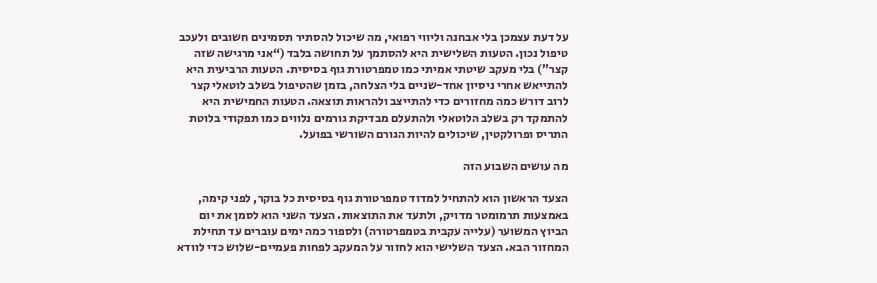על דעת עצמכן בלי אבחנה וליווי רפואי, מה שיכול להסתיר תסמינים חשובים ולעכב טיפול נכון. הטעות השלישית היא להסתמך על תחושה בלבד (“אני מרגישה שזה קצר”) בלי מעקב שיטתי אמיתי כמו טמפרטורת גוף בסיסית. הטעות הרביעית היא להתייאש אחרי ניסיון אחד-שניים בלי הצלחה, בזמן שהטיפול בשלב לוטאלי קצר לרוב דורש כמה מחזורים כדי להתייצב ולהראות תוצאה. הטעות החמישית היא להתמקד רק בשלב הלוטאלי ולהתעלם מבדיקת גורמים נלווים כמו תפקודי בלוטת התריס ופרולקטין, שיכולים להיות הגורם השורשי בפועל.

מה עושים השבוע הזה

הצעד הראשון הוא להתחיל למדוד טמפרטורת גוף בסיסית כל בוקר, לפני קימה, באמצעות תרמומטר מדויק, ולתעד את התוצאות. הצעד השני הוא לסמן את יום הביוץ המשוער (עלייה עקבית בטמפרטורה) ולספור כמה ימים עוברים עד תחילת המחזור הבא. הצעד השלישי הוא לחזור על המעקב לפחות פעמיים-שלוש כדי לוודא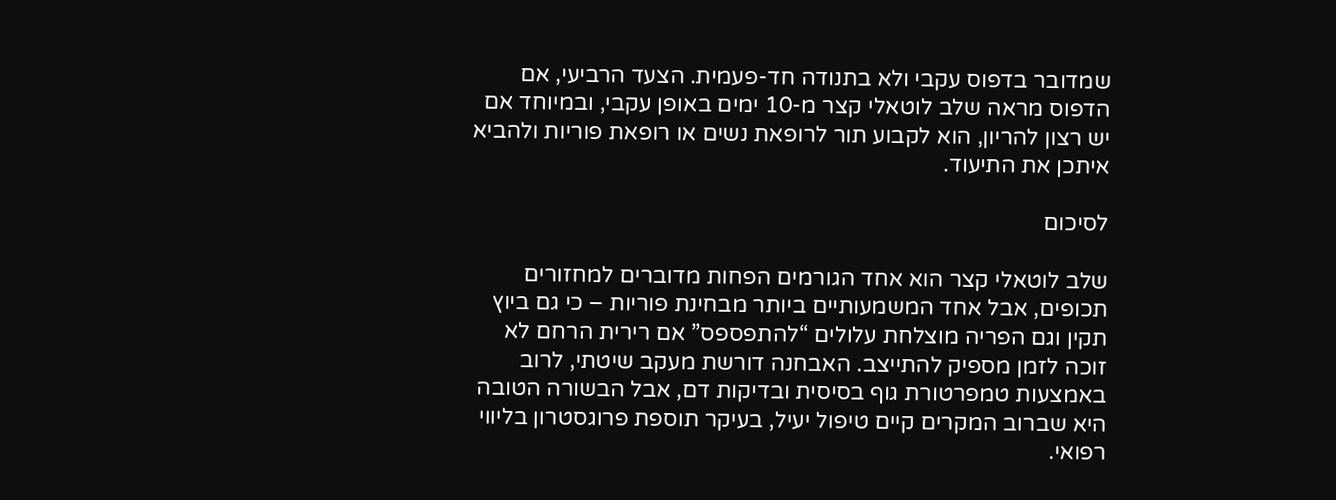שמדובר בדפוס עקבי ולא בתנודה חד-פעמית. הצעד הרביעי, אם הדפוס מראה שלב לוטאלי קצר מ-10 ימים באופן עקבי, ובמיוחד אם יש רצון להריון, הוא לקבוע תור לרופאת נשים או רופאת פוריות ולהביא איתכן את התיעוד.

לסיכום

שלב לוטאלי קצר הוא אחד הגורמים הפחות מדוברים למחזורים תכופים, אבל אחד המשמעותיים ביותר מבחינת פוריות – כי גם ביוץ תקין וגם הפריה מוצלחת עלולים “להתפספס” אם רירית הרחם לא זוכה לזמן מספיק להתייצב. האבחנה דורשת מעקב שיטתי, לרוב באמצעות טמפרטורת גוף בסיסית ובדיקות דם, אבל הבשורה הטובה היא שברוב המקרים קיים טיפול יעיל, בעיקר תוספת פרוגסטרון בליווי רפואי.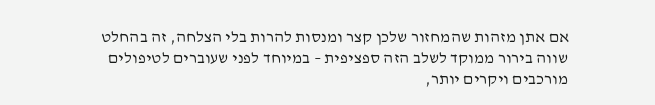אם אתן מזהות שהמחזור שלכן קצר ומנסות להרות בלי הצלחה, זה בהחלט שווה בירור ממוקד לשלב הזה ספציפית – במיוחד לפני שעוברים לטיפולים מורכבים ויקרים יותר,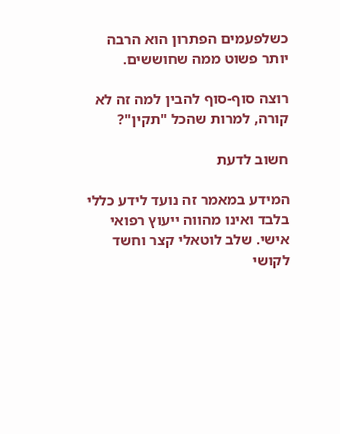כשלפעמים הפתרון הוא הרבה יותר פשוט ממה שחוששים.

רוצה סוף-סוף להבין למה זה לא קורה, למרות שהכל "תקין"?

חשוב לדעת

המידע במאמר זה נועד לידע כללי בלבד ואינו מהווה ייעוץ רפואי אישי. שלב לוטאלי קצר וחשד לקושי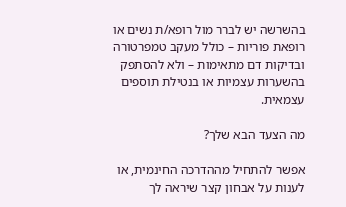בהשרשה יש לברר מול רופא/ת נשים או רופאת פוריות – כולל מעקב טמפרטורה ובדיקות דם מתאימות – ולא להסתפק בהשערות עצמיות או בנטילת תוספים עצמאית.

מה הצעד הבא שלך?

אפשר להתחיל מההדרכה החינמית, או לענות על אבחון קצר שיראה לך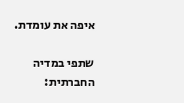איפה את עומדת.

שתפי במדיה החברתית: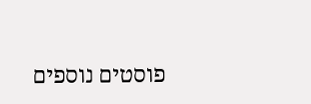פוסטים נוספים